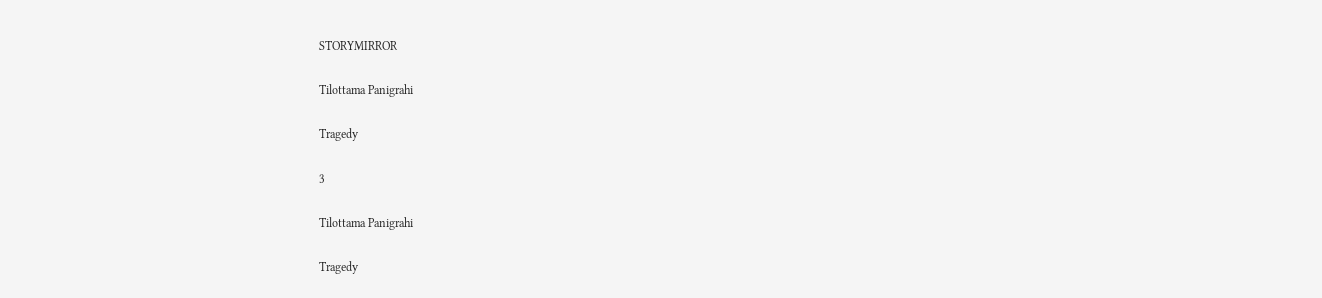STORYMIRROR

Tilottama Panigrahi

Tragedy

3

Tilottama Panigrahi

Tragedy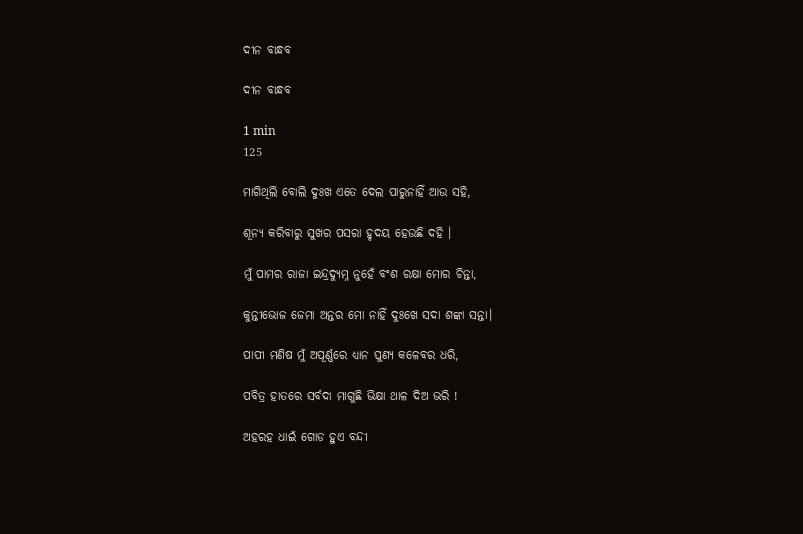ଦୀନ ବାନ୍ଧବ

ଦୀନ ବାନ୍ଧବ

1 min
125

ମାଗିଥିଲି ବୋଲି ଦୁଃଖ ଏତେ ଦେଲ ପାରୁନାହିଁ ଆଉ ସହି,

ଶୂନ୍ଯ କରିବାରୁ ସୁଖର ପସରା ହୃଦୟ ହେଉଛି ଦହି ।

ମୁଁ ପାମର ରାଜା ଇନ୍ଦ୍ରଦ୍ୟୁମ୍ନ ନୁହେଁ ବଂଶ ରକ୍ଷା ମୋର ଚିନ୍ତା,

କୁନ୍ତୀଭୋଜ ଜେମା ଅନ୍ତର ମୋ ନାହିଁ ଦୁଃଖେ ସଦା ଶଙ୍କା ସନ୍ତା।

ପାପୀ ମଣିଷ ମୁଁ ଅପୂର୍ଣ୍ଣରେ ଧ୍ଯାନ ପୁଣ୍ୟ କଳେବର ଧରି,

ପବିତ୍ର ହାତରେ ସର୍ବଦା ମାଗୁଛି ଭିକ୍ଷା ଥାଳ ଦିଅ ଭରି !

ଅହରହ ଧାଇଁ ଗୋଡ ହୁଏ ବନ୍ଦୀ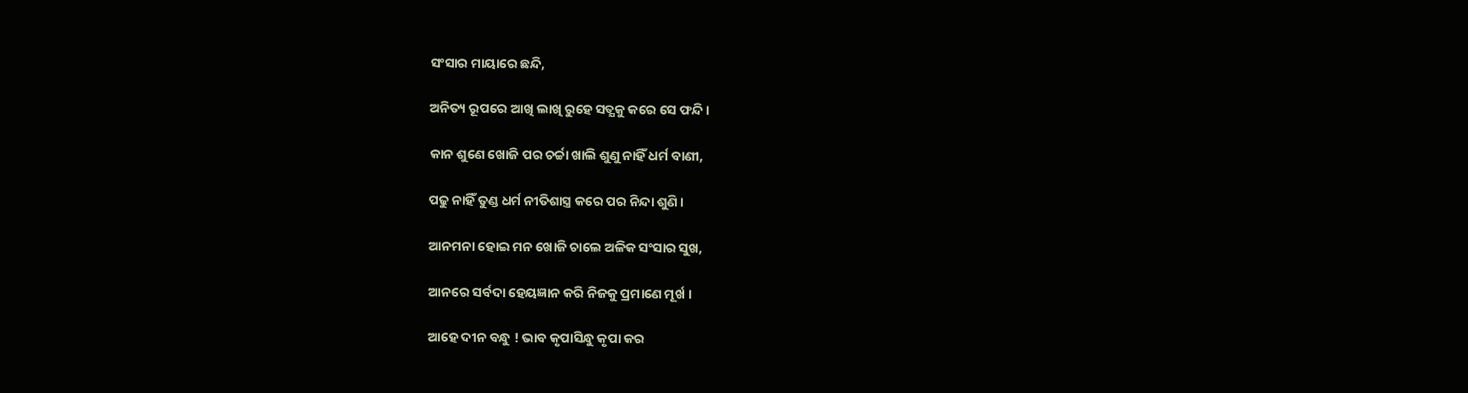ସଂସାର ମାୟାରେ ଛନ୍ଦି,

ଅନିତ୍ୟ ରୂପରେ ଆଖି ଲାଖି ରୁହେ ସତ୍ଯକୁ କରେ ସେ ଫନ୍ଦି ।

କାନ ଶୁଣେ ଖୋଜି ପର ଚର୍ଚ୍ଚା ଖାଲି ଶୁଣୁ ନାହିଁ ଧର୍ମ ବାଣୀ,

ପଢୁ ନାହିଁ ତୁଣ୍ଡ ଧର୍ମ ନୀତିଶାସ୍ତ୍ର କରେ ପର ନିନ୍ଦା ଶୁଣି ।

ଆନମନା ହୋଇ ମନ ଖୋଜି ଚାଲେ ଅଳିକ ସଂସାର ସୁଖ,

ଆନରେ ସର୍ବଦା ହେୟଜ୍ଞାନ କରି ନିଜକୁ ପ୍ରମାଣେ ମୂର୍ଖ ।

ଆହେ ଦୀନ ବନ୍ଧୁ ! ଭାବ କୃପାସିନ୍ଧୁ କୃପା କର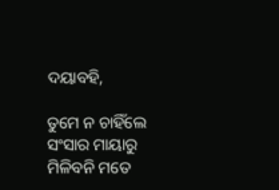ଦୟାବହି,

ତୁମେ ନ ଚାହିଁଲେ ସଂସାର ମାୟାରୁ ମିଳିବନି ମତେ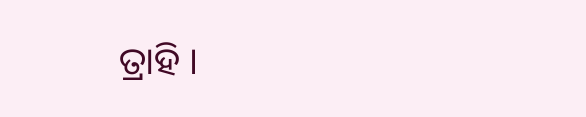ତ୍ରାହି ।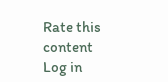Rate this content
Log in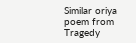Similar oriya poem from Tragedy